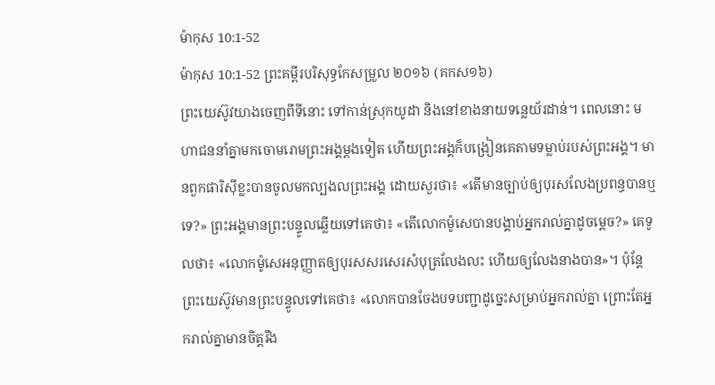ម៉ាកុស 10:1-52
ម៉ាកុស 10:1-52 ព្រះគម្ពីរបរិសុទ្ធកែសម្រួល ២០១៦ (គកស១៦)
ព្រះយេស៊ូវយាងចេញពីទីនោះ ទៅកាន់ស្រុកយូដា និងនៅខាងនាយទន្លេយ័រដាន់។ ពេលនោះ មហាជននាំគ្នាមកចោមរោមព្រះអង្គម្តងទៀត ហើយព្រះអង្គក៏បង្រៀនគេតាមទម្លាប់របស់ព្រះអង្គ។ មានពួកផារិស៊ីខ្លះបានចូលមកល្បងលព្រះអង្គ ដោយសួរថា៖ «តើមានច្បាប់ឲ្យបុរសលែងប្រពន្ធបានឬទេ?» ព្រះអង្គមានព្រះបន្ទូលឆ្លើយទៅគេថា៖ «តើលោកម៉ូសេបានបង្គាប់អ្នករាល់គ្នាដូចម្តេច?» គេទូលថា៖ «លោកម៉ូសេអនុញ្ញាតឲ្យបុរសសរសេរសំបុត្រលែងលះ ហើយឲ្យលែងនាងបាន»។ ប៉ុន្តែ ព្រះយេស៊ូវមានព្រះបន្ទូលទៅគេថា៖ «លោកបានចែងបទបញ្ជាដូច្នេះសម្រាប់អ្នករាល់គ្នា ព្រោះតែអ្នករាល់គ្នាមានចិត្តរឹង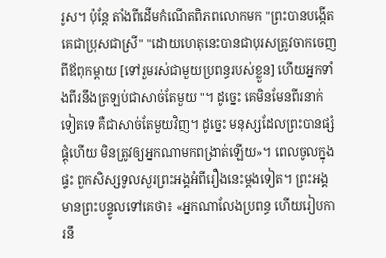រូស។ ប៉ុន្តែ តាំងពីដើមកំណើតពិភពលោកមក "ព្រះបានបង្កើតគេជាប្រុសជាស្រី" "ដោយហេតុនេះបានជាបុរសត្រូវចាកចេញពីឪពុកម្តាយ [ទៅរួមរស់ជាមួយប្រពន្ធរបស់ខ្លួន] ហើយអ្នកទាំងពីរនឹងត្រឡប់ជាសាច់តែមួយ "។ ដូច្នេះ គេមិនមែនពីរនាក់ទៀតទេ គឺជាសាច់តែមួយវិញ។ ដូច្នេះ មនុស្សដែលព្រះបានផ្សំផ្គុំហើយ មិនត្រូវឲ្យអ្នកណាមកពង្រាត់ឡើយ»។ ពេលចូលក្នុងផ្ទះ ពួកសិស្សទូលសួរព្រះអង្គអំពីរឿងនេះម្តងទៀត។ ព្រះអង្គមានព្រះបន្ទូលទៅគេថា៖ «អ្នកណាលែងប្រពន្ធ ហើយរៀបការនឹ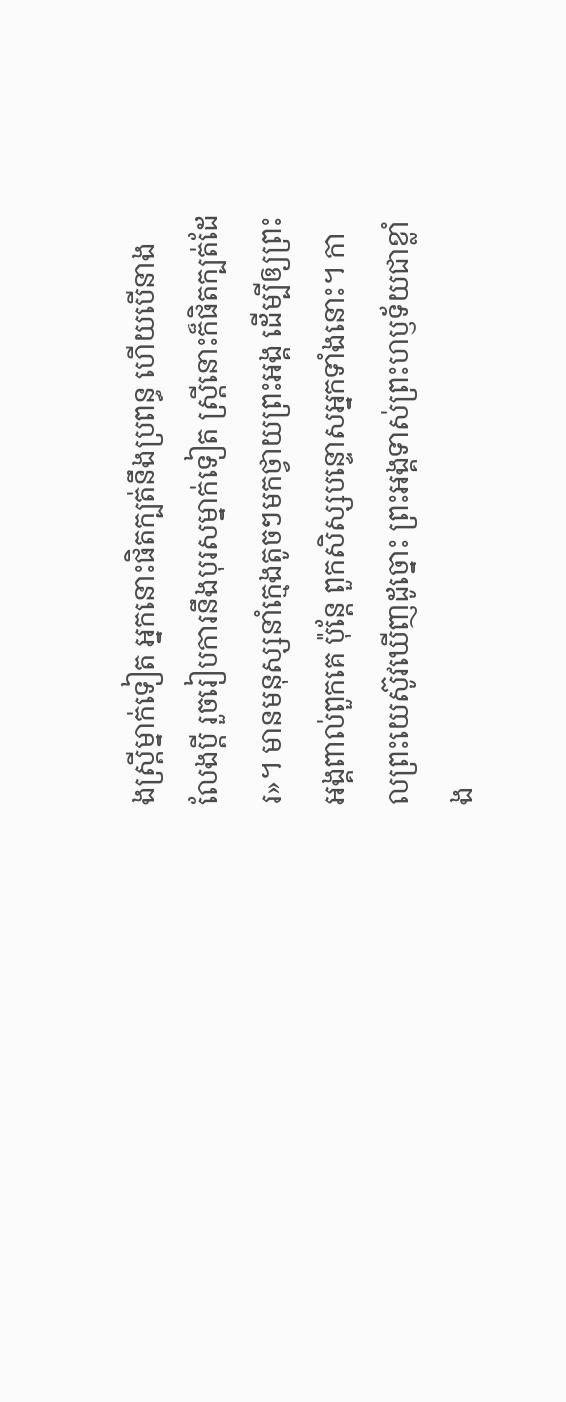ងស្ត្រីម្នាក់ទៀត អ្នកនោះផិតក្បត់នឹងប្រពន្ធ ហើយបើនាងលែងប្តី រួចរៀបការនឹងបុរសម្នាក់ទៀត ស្ត្រីនោះក៏ផិតក្បត់ដែរ»។ មានមនុស្សនាំក្មេងតូចៗមកថ្វាយព្រះអង្គ ដើម្បីឲ្យព្រះអង្គពាល់ពួកគេ ប៉ុន្តែ ពួកសិស្សបន្ទោសអ្នកទាំងនោះ។ កាលព្រះយេស៊ូវឃើញដូច្នោះ ព្រះអង្គទាស់ព្រះហឫទ័យជាខ្លាំង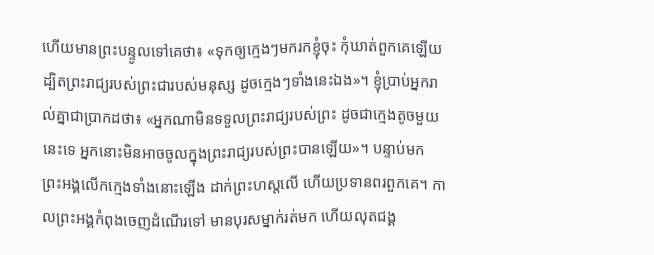ហើយមានព្រះបន្ទូលទៅគេថា៖ «ទុកឲ្យក្មេងៗមករកខ្ញុំចុះ កុំឃាត់ពួកគេឡើយ ដ្បិតព្រះរាជ្យរបស់ព្រះជារបស់មនុស្ស ដូចក្មេងៗទាំងនេះឯង»។ ខ្ញុំប្រាប់អ្នករាល់គ្នាជាប្រាកដថា៖ «អ្នកណាមិនទទួលព្រះរាជ្យរបស់ព្រះ ដូចជាក្មេងតូចមួយនេះទេ អ្នកនោះមិនអាចចូលក្នុងព្រះរាជ្យរបស់ព្រះបានឡើយ»។ បន្ទាប់មក ព្រះអង្គលើកក្មេងទាំងនោះឡើង ដាក់ព្រះហស្តលើ ហើយប្រទានពរពួកគេ។ កាលព្រះអង្គកំពុងចេញដំណើរទៅ មានបុរសម្នាក់រត់មក ហើយលុតជង្គ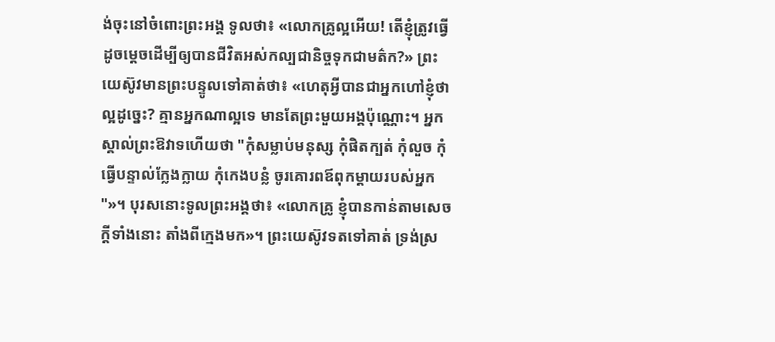ង់ចុះនៅចំពោះព្រះអង្គ ទូលថា៖ «លោកគ្រូល្អអើយ! តើខ្ញុំត្រូវធ្វើដូចម្តេចដើម្បីឲ្យបានជីវិតអស់កល្បជានិច្ចទុកជាមត៌ក?» ព្រះយេស៊ូវមានព្រះបន្ទូលទៅគាត់ថា៖ «ហេតុអ្វីបានជាអ្នកហៅខ្ញុំថាល្អដូច្នេះ? គ្មានអ្នកណាល្អទេ មានតែព្រះមួយអង្គប៉ុណ្ណោះ។ អ្នកស្គាល់ព្រះឱវាទហើយថា "កុំសម្លាប់មនុស្ស កុំផិតក្បត់ កុំលួច កុំធ្វើបន្ទាល់ក្លែងក្លាយ កុំកេងបន្លំ ចូរគោរពឪពុកម្តាយរបស់អ្នក "»។ បុរសនោះទូលព្រះអង្គថា៖ «លោកគ្រូ ខ្ញុំបានកាន់តាមសេចក្តីទាំងនោះ តាំងពីក្មេងមក»។ ព្រះយេស៊ូវទតទៅគាត់ ទ្រង់ស្រ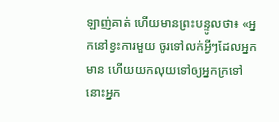ឡាញ់គាត់ ហើយមានព្រះបន្ទូលថា៖ «អ្នកនៅខ្វះការមួយ ចូរទៅលក់អ្វីៗដែលអ្នកមាន ហើយយកលុយទៅឲ្យអ្នកក្រទៅ នោះអ្នក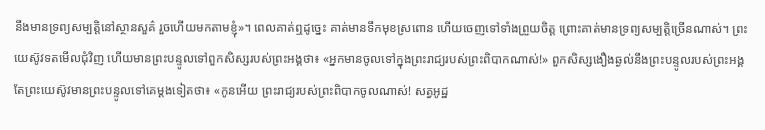នឹងមានទ្រព្យសម្បត្តិនៅស្ថានសួគ៌ រួចហើយមកតាមខ្ញុំ»។ ពេលគាត់ឮដូច្នេះ គាត់មានទឹកមុខស្រពោន ហើយចេញទៅទាំងព្រួយចិត្ត ព្រោះគាត់មានទ្រព្យសម្បត្តិច្រើនណាស់។ ព្រះយេស៊ូវទតមើលជុំវិញ ហើយមានព្រះបន្ទូលទៅពួកសិស្សរបស់ព្រះអង្គថា៖ «អ្នកមានចូលទៅក្នុងព្រះរាជ្យរបស់ព្រះពិបាកណាស់!» ពួកសិស្សងឿងឆ្ងល់នឹងព្រះបន្ទូលរបស់ព្រះអង្គ តែព្រះយេស៊ូវមានព្រះបន្ទូលទៅគេម្តងទៀតថា៖ «កូនអើយ ព្រះរាជ្យរបស់ព្រះពិបាកចូលណាស់! សត្វអូដ្ឋ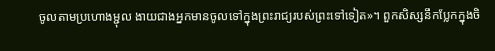ចូលតាមប្រហោងម្ជុល ងាយជាងអ្នកមានចូលទៅក្នុងព្រះរាជ្យរបស់ព្រះទៅទៀត»។ ពួកសិស្សនឹកប្លែកក្នុងចិ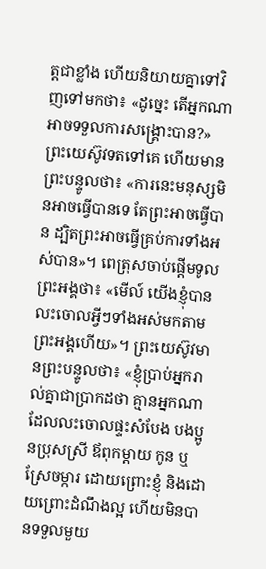ត្តជាខ្លាំង ហើយនិយាយគ្នាទៅវិញទៅមកថា៖ «ដូច្នេះ តើអ្នកណាអាចទទួលការសង្គ្រោះបាន?» ព្រះយេស៊ូវទតទៅគេ ហើយមានព្រះបន្ទូលថា៖ «ការនេះមនុស្សមិនអាចធ្វើបានទេ តែព្រះអាចធ្វើបាន ដ្បិតព្រះអាចធ្វើគ្រប់ការទាំងអស់បាន»។ ពេត្រុសចាប់ផ្ដើមទូលព្រះអង្គថា៖ «មើល៍ យើងខ្ញុំបានលះចោលអ្វីៗទាំងអស់មកតាមព្រះអង្គហើយ»។ ព្រះយេស៊ូវមានព្រះបន្ទូលថា៖ «ខ្ញុំប្រាប់អ្នករាល់គ្នាជាប្រាកដថា គ្មានអ្នកណាដែលលះចោលផ្ទះសំបែង បងប្អូនប្រុសស្រី ឪពុកម្តាយ កូន ឬស្រែចម្ការ ដោយព្រោះខ្ញុំ និងដោយព្រោះដំណឹងល្អ ហើយមិនបានទទួលមួយ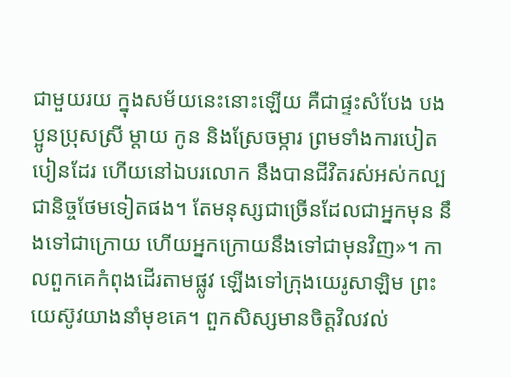ជាមួយរយ ក្នុងសម័យនេះនោះឡើយ គឺជាផ្ទះសំបែង បងប្អូនប្រុសស្រី ម្តាយ កូន និងស្រែចម្ការ ព្រមទាំងការបៀតបៀនដែរ ហើយនៅឯបរលោក នឹងបានជីវិតរស់អស់កល្បជានិច្ចថែមទៀតផង។ តែមនុស្សជាច្រើនដែលជាអ្នកមុន នឹងទៅជាក្រោយ ហើយអ្នកក្រោយនឹងទៅជាមុនវិញ»។ កាលពួកគេកំពុងដើរតាមផ្លូវ ឡើងទៅក្រុងយេរូសាឡិម ព្រះយេស៊ូវយាងនាំមុខគេ។ ពួកសិស្សមានចិត្តវិលវល់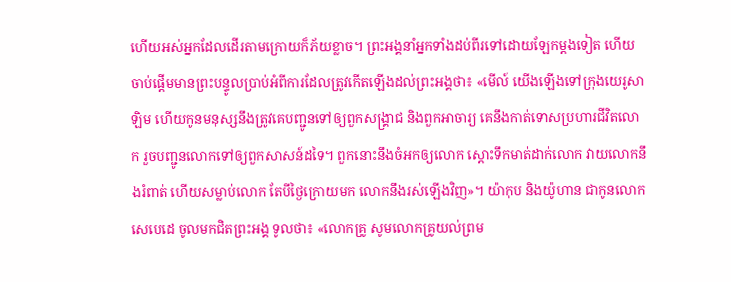ហើយអស់អ្នកដែលដើរតាមក្រោយក៏ភ័យខ្លាច។ ព្រះអង្គនាំអ្នកទាំងដប់ពីរទៅដោយឡែកម្តងទៀត ហើយចាប់ផ្ដើមមានព្រះបន្ទូលប្រាប់អំពីការដែលត្រូវកើតឡើងដល់ព្រះអង្គថា៖ «មើល៍ យើងឡើងទៅក្រុងយេរូសាឡិម ហើយកូនមនុស្សនឹងត្រូវគេបញ្ជូនទៅឲ្យពួកសង្គ្រាជ និងពួកអាចារ្យ គេនឹងកាត់ទោសប្រហារជីវិតលោក រួចបញ្ជូនលោកទៅឲ្យពួកសាសន៍ដទៃ។ ពួកនោះនឹងចំអកឲ្យលោក ស្តោះទឹកមាត់ដាក់លោក វាយលោកនឹងរំពាត់ ហើយសម្លាប់លោក តែបីថ្ងៃក្រោយមក លោកនឹងរស់ឡើងវិញ»។ យ៉ាកុប និងយ៉ូហាន ជាកូនលោកសេបេដេ ចូលមកជិតព្រះអង្គ ទូលថា៖ «លោកគ្រូ សូមលោកគ្រូយល់ព្រម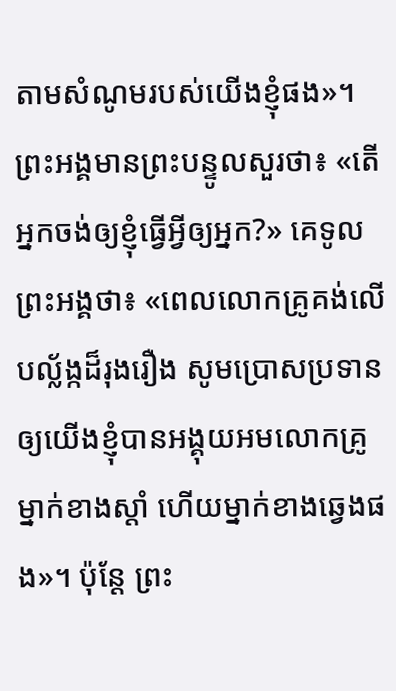តាមសំណូមរបស់យើងខ្ញុំផង»។ ព្រះអង្គមានព្រះបន្ទូលសួរថា៖ «តើអ្នកចង់ឲ្យខ្ញុំធ្វើអ្វីឲ្យអ្នក?» គេទូលព្រះអង្គថា៖ «ពេលលោកគ្រូគង់លើបល្ល័ង្កដ៏រុងរឿង សូមប្រោសប្រទានឲ្យយើងខ្ញុំបានអង្គុយអមលោកគ្រូ ម្នាក់ខាងស្តាំ ហើយម្នាក់ខាងឆ្វេងផង»។ ប៉ុន្ដែ ព្រះ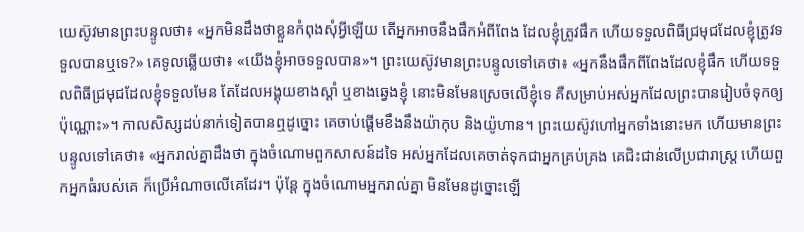យេស៊ូវមានព្រះបន្ទូលថា៖ «អ្នកមិនដឹងថាខ្លួនកំពុងសុំអ្វីឡើយ តើអ្នកអាចនឹងផឹកអំពីពែង ដែលខ្ញុំត្រូវផឹក ហើយទទួលពិធីជ្រមុជដែលខ្ញុំត្រូវទទួលបានឬទេ?» គេទូលឆ្លើយថា៖ «យើងខ្ញុំអាចទទួលបាន»។ ព្រះយេស៊ូវមានព្រះបន្ទូលទៅគេថា៖ «អ្នកនឹងផឹកពីពែងដែលខ្ញុំផឹក ហើយទទួលពិធីជ្រមុជដែលខ្ញុំទទួលមែន តែដែលអង្គុយខាងស្តាំ ឬខាងឆ្វេងខ្ញុំ នោះមិនមែនស្រេចលើខ្ញុំទេ គឺសម្រាប់អស់អ្នកដែលព្រះបានរៀបចំទុកឲ្យប៉ុណ្ណោះ»។ កាលសិស្សដប់នាក់ទៀតបានឮដូច្នោះ គេចាប់ផ្ដើមខឹងនឹងយ៉ាកុប និងយ៉ូហាន។ ព្រះយេស៊ូវហៅអ្នកទាំងនោះមក ហើយមានព្រះបន្ទូលទៅគេថា៖ «អ្នករាល់គ្នាដឹងថា ក្នុងចំណោមពួកសាសន៍ដទៃ អស់អ្នកដែលគេចាត់ទុកជាអ្នកគ្រប់គ្រង គេជិះជាន់លើប្រជារាស្រ្ត ហើយពួកអ្នកធំរបស់គេ ក៏ប្រើអំណាចលើគេដែរ។ ប៉ុន្តែ ក្នុងចំណោមអ្នករាល់គ្នា មិនមែនដូច្នោះឡើ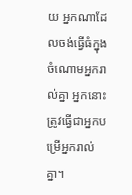យ អ្នកណាដែលចង់ធ្វើធំក្នុងចំណោមអ្នករាល់គ្នា អ្នកនោះត្រូវធ្វើជាអ្នកបម្រើអ្នករាល់គ្នា។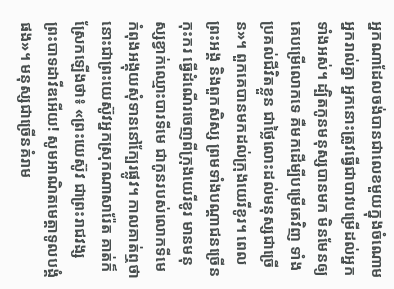អ្នកណាដែលចង់បានជាលេខមួយក្នុងចំណោមអ្នករាល់គ្នា អ្នកនោះត្រូវធ្វើជាបាវបម្រើដល់អ្នកទាំងអស់។ ដ្បិតកូនមនុស្សបានមក មិនមែនឲ្យគេបម្រើលោកទេ គឺមកដើម្បីបម្រើគេវិញ ទាំងប្រគល់ជីវិតខ្លួន ជាថ្លៃលោះដល់មនុស្សជាច្រើន»។ ពួកគេបានមកដល់ក្រុងយេរីខូរ។ ពេលព្រះអង្គ និងពួកសិស្ស ព្រមទាំងបណ្ដាជនច្រើនកុះករ ធ្វើដំណើរចេញពីក្រុងយេរីខូរ មានមនុស្សខ្វាក់ឈ្មោះបារទីមេ ជាកូនរបស់លោកទីមេ កំពុងអង្គុយសុំទាននៅក្បែរផ្លូវ។ កាលគាត់ឮថា នោះជាព្រះយេស៊ូវអ្នកស្រុកណាសារ៉ែត គាត់ក៏ស្រែកឡើងថា៖ «ព្រះយេស៊ូវ ជាព្រះរាជវង្សព្រះបាទដាវីឌអើយ! សូមអាណិតមេត្តាទូលបង្គំផង»។ មនុស្សជាច្រើនគំរាម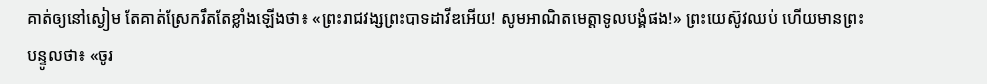គាត់ឲ្យនៅស្ងៀម តែគាត់ស្រែករឹតតែខ្លាំងឡើងថា៖ «ព្រះរាជវង្សព្រះបាទដាវីឌអើយ! សូមអាណិតមេត្តាទូលបង្គំផង!» ព្រះយេស៊ូវឈប់ ហើយមានព្រះបន្ទូលថា៖ «ចូរ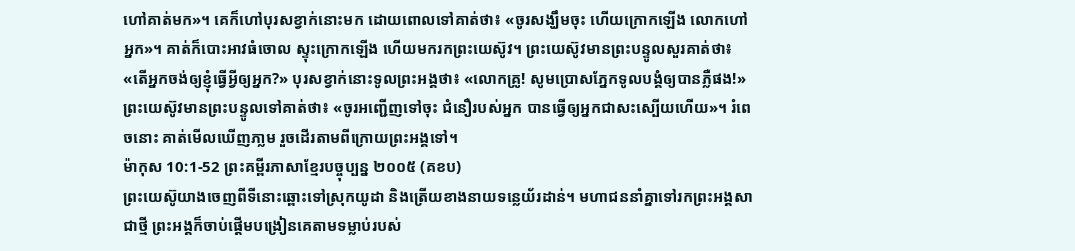ហៅគាត់មក»។ គេក៏ហៅបុរសខ្វាក់នោះមក ដោយពោលទៅគាត់ថា៖ «ចូរសង្ឃឹមចុះ ហើយក្រោកឡើង លោកហៅអ្នក»។ គាត់ក៏បោះអាវធំចោល ស្ទុះក្រោកឡើង ហើយមករកព្រះយេស៊ូវ។ ព្រះយេស៊ូវមានព្រះបន្ទូលសួរគាត់ថា៖ «តើអ្នកចង់ឲ្យខ្ញុំធ្វើអ្វីឲ្យអ្នក?» បុរសខ្វាក់នោះទូលព្រះអង្គថា៖ «លោកគ្រូ! សូមប្រោសភ្នែកទូលបង្គំឲ្យបានភ្លឺផង!» ព្រះយេស៊ូវមានព្រះបន្ទូលទៅគាត់ថា៖ «ចូរអញ្ជើញទៅចុះ ជំនឿរបស់អ្នក បានធ្វើឲ្យអ្នកជាសះស្បើយហើយ»។ រំពេចនោះ គាត់មើលឃើញភា្លម រួចដើរតាមពីក្រោយព្រះអង្គទៅ។
ម៉ាកុស 10:1-52 ព្រះគម្ពីរភាសាខ្មែរបច្ចុប្បន្ន ២០០៥ (គខប)
ព្រះយេស៊ូយាងចេញពីទីនោះឆ្ពោះទៅស្រុកយូដា និងត្រើយខាងនាយទន្លេយ័រដាន់។ មហាជននាំគ្នាទៅរកព្រះអង្គសាជាថ្មី ព្រះអង្គក៏ចាប់ផ្ដើមបង្រៀនគេតាមទម្លាប់របស់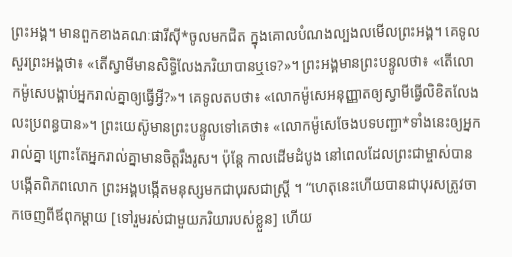ព្រះអង្គ។ មានពួកខាងគណៈផារីស៊ី*ចូលមកជិត ក្នុងគោលបំណងល្បងលមើលព្រះអង្គ។ គេទូលសួរព្រះអង្គថា៖ «តើស្វាមីមានសិទ្ធិលែងភរិយាបានឬទេ?»។ ព្រះអង្គមានព្រះបន្ទូលថា៖ «តើលោកម៉ូសេបង្គាប់អ្នករាល់គ្នាឲ្យធ្វើអ្វី?»។ គេទូលតបថា៖ «លោកម៉ូសេអនុញ្ញាតឲ្យស្វាមីធ្វើលិខិតលែងលះប្រពន្ធបាន»។ ព្រះយេស៊ូមានព្រះបន្ទូលទៅគេថា៖ «លោកម៉ូសេចែងបទបញ្ជា*ទាំងនេះឲ្យអ្នករាល់គ្នា ព្រោះតែអ្នករាល់គ្នាមានចិត្តរឹងរូស។ ប៉ុន្តែ កាលដើមដំបូង នៅពេលដែលព្រះជាម្ចាស់បានបង្កើតពិភពលោក ព្រះអង្គបង្កើតមនុស្សមកជាបុរសជាស្ត្រី ។ “ហេតុនេះហើយបានជាបុរសត្រូវចាកចេញពីឪពុកម្ដាយ [ទៅរួមរស់ជាមួយភរិយារបស់ខ្លួន] ហើយ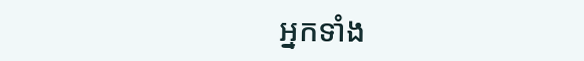អ្នកទាំង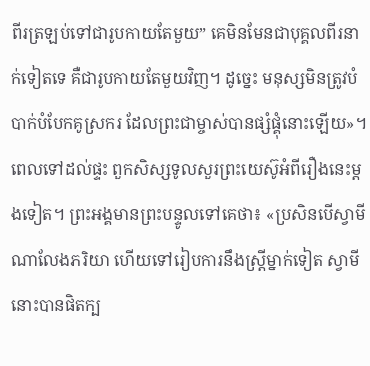ពីរត្រឡប់ទៅជារូបកាយតែមួយ” គេមិនមែនជាបុគ្គលពីរនាក់ទៀតទេ គឺជារូបកាយតែមួយវិញ។ ដូច្នេះ មនុស្សមិនត្រូវបំបាក់បំបែកគូស្រករ ដែលព្រះជាម្ចាស់បានផ្សំផ្គុំនោះឡើយ»។ ពេលទៅដល់ផ្ទះ ពួកសិស្សទូលសួរព្រះយេស៊ូអំពីរឿងនេះម្ដងទៀត។ ព្រះអង្គមានព្រះបន្ទូលទៅគេថា៖ «ប្រសិនបើស្វាមីណាលែងភរិយា ហើយទៅរៀបការនឹងស្ត្រីម្នាក់ទៀត ស្វាមីនោះបានផិតក្ប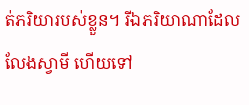ត់ភរិយារបស់ខ្លួន។ រីឯភរិយាណាដែលលែងស្វាមី ហើយទៅ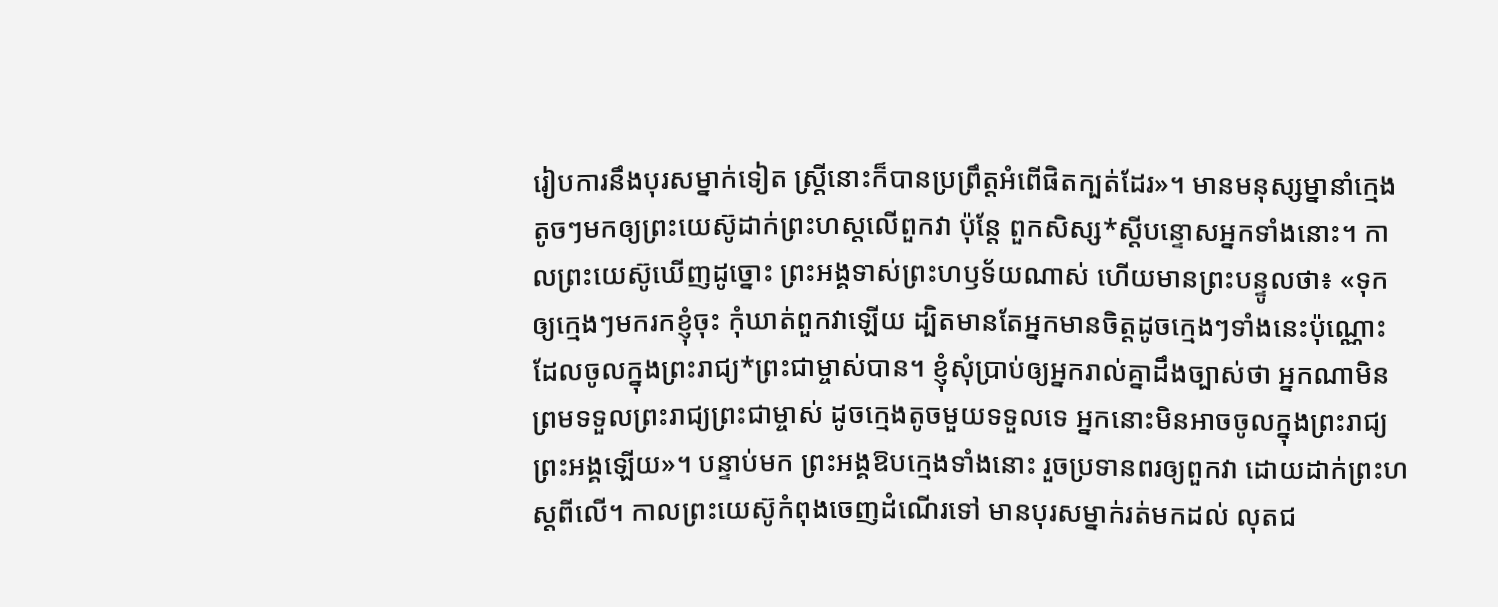រៀបការនឹងបុរសម្នាក់ទៀត ស្ត្រីនោះក៏បានប្រព្រឹត្តអំពើផិតក្បត់ដែរ»។ មានមនុស្សម្នានាំក្មេងតូចៗមកឲ្យព្រះយេស៊ូដាក់ព្រះហស្ដលើពួកវា ប៉ុន្តែ ពួកសិស្ស*ស្ដីបន្ទោសអ្នកទាំងនោះ។ កាលព្រះយេស៊ូឃើញដូច្នោះ ព្រះអង្គទាស់ព្រះហឫទ័យណាស់ ហើយមានព្រះបន្ទូលថា៖ «ទុកឲ្យក្មេងៗមករកខ្ញុំចុះ កុំឃាត់ពួកវាឡើយ ដ្បិតមានតែអ្នកមានចិត្តដូចក្មេងៗទាំងនេះប៉ុណ្ណោះ ដែលចូលក្នុងព្រះរាជ្យ*ព្រះជាម្ចាស់បាន។ ខ្ញុំសុំប្រាប់ឲ្យអ្នករាល់គ្នាដឹងច្បាស់ថា អ្នកណាមិនព្រមទទួលព្រះរាជ្យព្រះជាម្ចាស់ ដូចក្មេងតូចមួយទទួលទេ អ្នកនោះមិនអាចចូលក្នុងព្រះរាជ្យព្រះអង្គឡើយ»។ បន្ទាប់មក ព្រះអង្គឱបក្មេងទាំងនោះ រួចប្រទានពរឲ្យពួកវា ដោយដាក់ព្រះហស្ដពីលើ។ កាលព្រះយេស៊ូកំពុងចេញដំណើរទៅ មានបុរសម្នាក់រត់មកដល់ លុតជ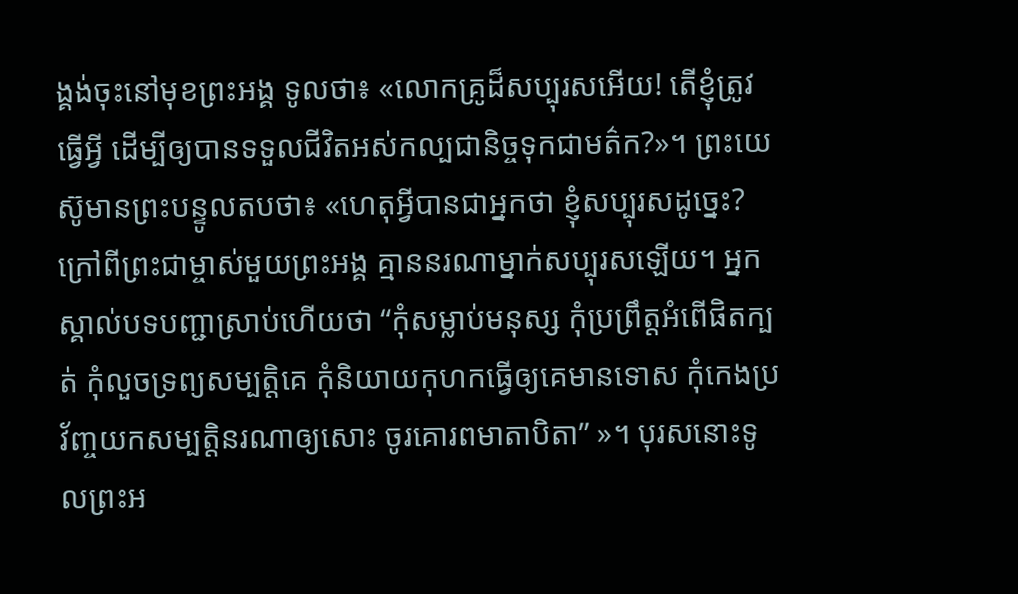ង្គង់ចុះនៅមុខព្រះអង្គ ទូលថា៖ «លោកគ្រូដ៏សប្បុរសអើយ! តើខ្ញុំត្រូវធ្វើអ្វី ដើម្បីឲ្យបានទទួលជីវិតអស់កល្បជានិច្ចទុកជាមត៌ក?»។ ព្រះយេស៊ូមានព្រះបន្ទូលតបថា៖ «ហេតុអ្វីបានជាអ្នកថា ខ្ញុំសប្បុរសដូច្នេះ? ក្រៅពីព្រះជាម្ចាស់មួយព្រះអង្គ គ្មាននរណាម្នាក់សប្បុរសឡើយ។ អ្នកស្គាល់បទបញ្ជាស្រាប់ហើយថា “កុំសម្លាប់មនុស្ស កុំប្រព្រឹត្តអំពើផិតក្បត់ កុំលួចទ្រព្យសម្បត្តិគេ កុំនិយាយកុហកធ្វើឲ្យគេមានទោស កុំកេងប្រវ័ញ្ចយកសម្បត្តិនរណាឲ្យសោះ ចូរគោរពមាតាបិតា” »។ បុរសនោះទូលព្រះអ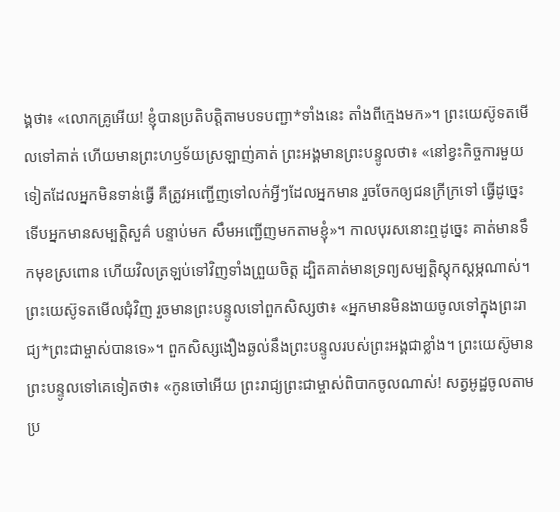ង្គថា៖ «លោកគ្រូអើយ! ខ្ញុំបានប្រតិបត្តិតាមបទបញ្ជា*ទាំងនេះ តាំងពីក្មេងមក»។ ព្រះយេស៊ូទតមើលទៅគាត់ ហើយមានព្រះហឫទ័យស្រឡាញ់គាត់ ព្រះអង្គមានព្រះបន្ទូលថា៖ «នៅខ្វះកិច្ចការមួយទៀតដែលអ្នកមិនទាន់ធ្វើ គឺត្រូវអញ្ជើញទៅលក់អ្វីៗដែលអ្នកមាន រួចចែកឲ្យជនក្រីក្រទៅ ធ្វើដូច្នេះ ទើបអ្នកមានសម្បត្តិសួគ៌ បន្ទាប់មក សឹមអញ្ជើញមកតាមខ្ញុំ»។ កាលបុរសនោះឮដូច្នេះ គាត់មានទឹកមុខស្រពោន ហើយវិលត្រឡប់ទៅវិញទាំងព្រួយចិត្ត ដ្បិតគាត់មានទ្រព្យសម្បត្តិស្ដុកស្ដម្ភណាស់។ ព្រះយេស៊ូទតមើលជុំវិញ រួចមានព្រះបន្ទូលទៅពួកសិស្សថា៖ «អ្នកមានមិនងាយចូលទៅក្នុងព្រះរាជ្យ*ព្រះជាម្ចាស់បានទេ»។ ពួកសិស្សងឿងឆ្ងល់នឹងព្រះបន្ទូលរបស់ព្រះអង្គជាខ្លាំង។ ព្រះយេស៊ូមានព្រះបន្ទូលទៅគេទៀតថា៖ «កូនចៅអើយ ព្រះរាជ្យព្រះជាម្ចាស់ពិបាកចូលណាស់! សត្វអូដ្ឋចូលតាមប្រ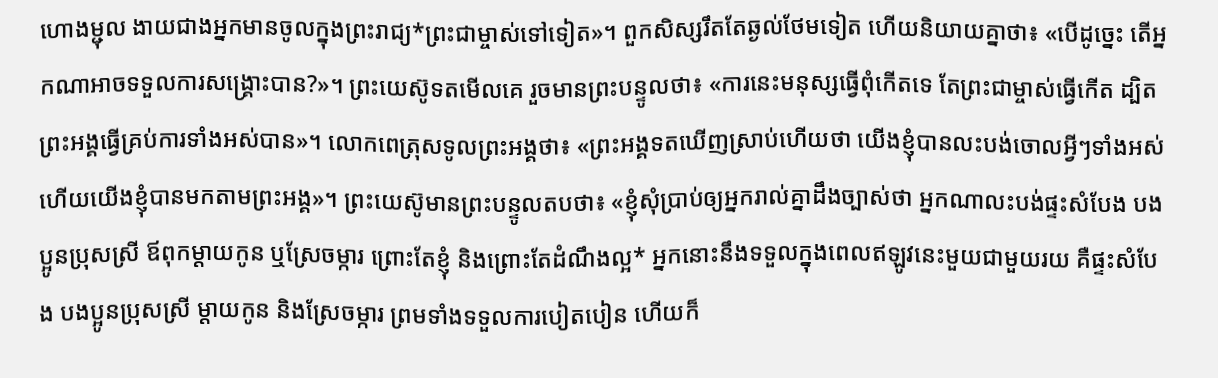ហោងម្ជុល ងាយជាងអ្នកមានចូលក្នុងព្រះរាជ្យ*ព្រះជាម្ចាស់ទៅទៀត»។ ពួកសិស្សរឹតតែឆ្ងល់ថែមទៀត ហើយនិយាយគ្នាថា៖ «បើដូច្នេះ តើអ្នកណាអាចទទួលការសង្គ្រោះបាន?»។ ព្រះយេស៊ូទតមើលគេ រួចមានព្រះបន្ទូលថា៖ «ការនេះមនុស្សធ្វើពុំកើតទេ តែព្រះជាម្ចាស់ធ្វើកើត ដ្បិតព្រះអង្គធ្វើគ្រប់ការទាំងអស់បាន»។ លោកពេត្រុសទូលព្រះអង្គថា៖ «ព្រះអង្គទតឃើញស្រាប់ហើយថា យើងខ្ញុំបានលះបង់ចោលអ្វីៗទាំងអស់ ហើយយើងខ្ញុំបានមកតាមព្រះអង្គ»។ ព្រះយេស៊ូមានព្រះបន្ទូលតបថា៖ «ខ្ញុំសុំប្រាប់ឲ្យអ្នករាល់គ្នាដឹងច្បាស់ថា អ្នកណាលះបង់ផ្ទះសំបែង បងប្អូនប្រុសស្រី ឪពុកម្ដាយកូន ឬស្រែចម្ការ ព្រោះតែខ្ញុំ និងព្រោះតែដំណឹងល្អ* អ្នកនោះនឹងទទួលក្នុងពេលឥឡូវនេះមួយជាមួយរយ គឺផ្ទះសំបែង បងប្អូនប្រុសស្រី ម្ដាយកូន និងស្រែចម្ការ ព្រមទាំងទទួលការបៀតបៀន ហើយក៏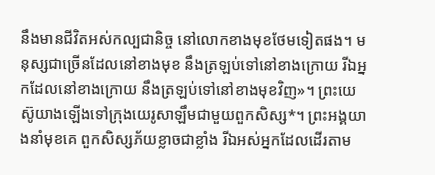នឹងមានជីវិតអស់កល្បជានិច្ច នៅលោកខាងមុខថែមទៀតផង។ មនុស្សជាច្រើនដែលនៅខាងមុខ នឹងត្រឡប់ទៅនៅខាងក្រោយ រីឯអ្នកដែលនៅខាងក្រោយ នឹងត្រឡប់ទៅនៅខាងមុខវិញ»។ ព្រះយេស៊ូយាងឡើងទៅក្រុងយេរូសាឡឹមជាមួយពួកសិស្ស*។ ព្រះអង្គយាងនាំមុខគេ ពួកសិស្សភ័យខ្លាចជាខ្លាំង រីឯអស់អ្នកដែលដើរតាម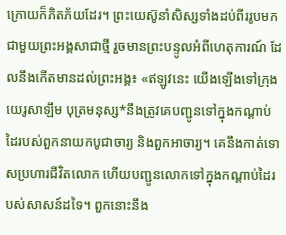ក្រោយក៏ភិតភ័យដែរ។ ព្រះយេស៊ូនាំសិស្សទាំងដប់ពីររូបមកជាមួយព្រះអង្គសាជាថ្មី រួចមានព្រះបន្ទូលអំពីហេតុការណ៍ ដែលនឹងកើតមានដល់ព្រះអង្គ៖ «ឥឡូវនេះ យើងឡើងទៅក្រុងយេរូសាឡឹម បុត្រមនុស្ស*នឹងត្រូវគេបញ្ជូនទៅក្នុងកណ្ដាប់ដៃរបស់ពួកនាយកបូជាចារ្យ និងពួកអាចារ្យ។ គេនឹងកាត់ទោសប្រហារជីវិតលោក ហើយបញ្ជូនលោកទៅក្នុងកណ្ដាប់ដៃរបស់សាសន៍ដទៃ។ ពួកនោះនឹង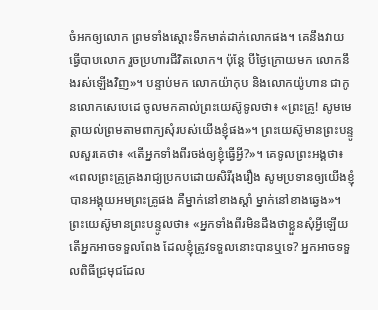ចំអកឲ្យលោក ព្រមទាំងស្ដោះទឹកមាត់ដាក់លោកផង។ គេនឹងវាយធ្វើបាបលោក រួចប្រហារជីវិតលោក។ ប៉ុន្តែ បីថ្ងៃក្រោយមក លោកនឹងរស់ឡើងវិញ»។ បន្ទាប់មក លោកយ៉ាកុប និងលោកយ៉ូហាន ជាកូនលោកសេបេដេ ចូលមកគាល់ព្រះយេស៊ូទូលថា៖ «ព្រះគ្រូ! សូមមេត្តាយល់ព្រមតាមពាក្យសុំរបស់យើងខ្ញុំផង»។ ព្រះយេស៊ូមានព្រះបន្ទូលសួរគេថា៖ «តើអ្នកទាំងពីរចង់ឲ្យខ្ញុំធ្វើអ្វី?»។ គេទូលព្រះអង្គថា៖ «ពេលព្រះគ្រូគ្រងរាជ្យប្រកបដោយសិរីរុងរឿង សូមប្រទានឲ្យយើងខ្ញុំបានអង្គុយអមព្រះគ្រូផង គឺម្នាក់នៅខាងស្ដាំ ម្នាក់នៅខាងឆ្វេង»។ ព្រះយេស៊ូមានព្រះបន្ទូលថា៖ «អ្នកទាំងពីរមិនដឹងថាខ្លួនសុំអ្វីឡើយ តើអ្នកអាចទទួលពែង ដែលខ្ញុំត្រូវទទួលនោះបានឬទេ? អ្នកអាចទទួលពិធីជ្រមុជដែល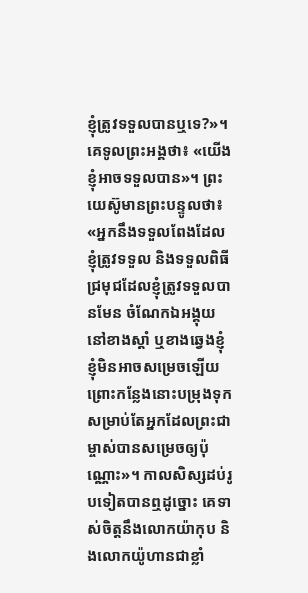ខ្ញុំត្រូវទទួលបានឬទេ?»។ គេទូលព្រះអង្គថា៖ «យើងខ្ញុំអាចទទួលបាន»។ ព្រះយេស៊ូមានព្រះបន្ទូលថា៖ «អ្នកនឹងទទួលពែងដែលខ្ញុំត្រូវទទួល និងទទួលពិធីជ្រមុជដែលខ្ញុំត្រូវទទួលបានមែន ចំណែកឯអង្គុយនៅខាងស្ដាំ ឬខាងឆ្វេងខ្ញុំ ខ្ញុំមិនអាចសម្រេចឡើយ ព្រោះកន្លែងនោះបម្រុងទុក សម្រាប់តែអ្នកដែលព្រះជាម្ចាស់បានសម្រេចឲ្យប៉ុណ្ណោះ»។ កាលសិស្សដប់រូបទៀតបានឮដូច្នោះ គេទាស់ចិត្តនឹងលោកយ៉ាកុប និងលោកយ៉ូហានជាខ្លាំ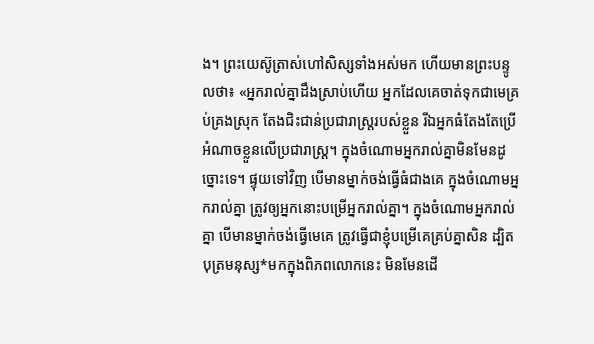ង។ ព្រះយេស៊ូត្រាស់ហៅសិស្សទាំងអស់មក ហើយមានព្រះបន្ទូលថា៖ «អ្នករាល់គ្នាដឹងស្រាប់ហើយ អ្នកដែលគេចាត់ទុកជាមេគ្រប់គ្រងស្រុក តែងជិះជាន់ប្រជារាស្ត្ររបស់ខ្លួន រីឯអ្នកធំតែងតែប្រើអំណាចខ្លួនលើប្រជារាស្ត្រ។ ក្នុងចំណោមអ្នករាល់គ្នាមិនមែនដូច្នោះទេ។ ផ្ទុយទៅវិញ បើមានម្នាក់ចង់ធ្វើធំជាងគេ ក្នុងចំណោមអ្នករាល់គ្នា ត្រូវឲ្យអ្នកនោះបម្រើអ្នករាល់គ្នា។ ក្នុងចំណោមអ្នករាល់គ្នា បើមានម្នាក់ចង់ធ្វើមេគេ ត្រូវធ្វើជាខ្ញុំបម្រើគេគ្រប់គ្នាសិន ដ្បិតបុត្រមនុស្ស*មកក្នុងពិភពលោកនេះ មិនមែនដើ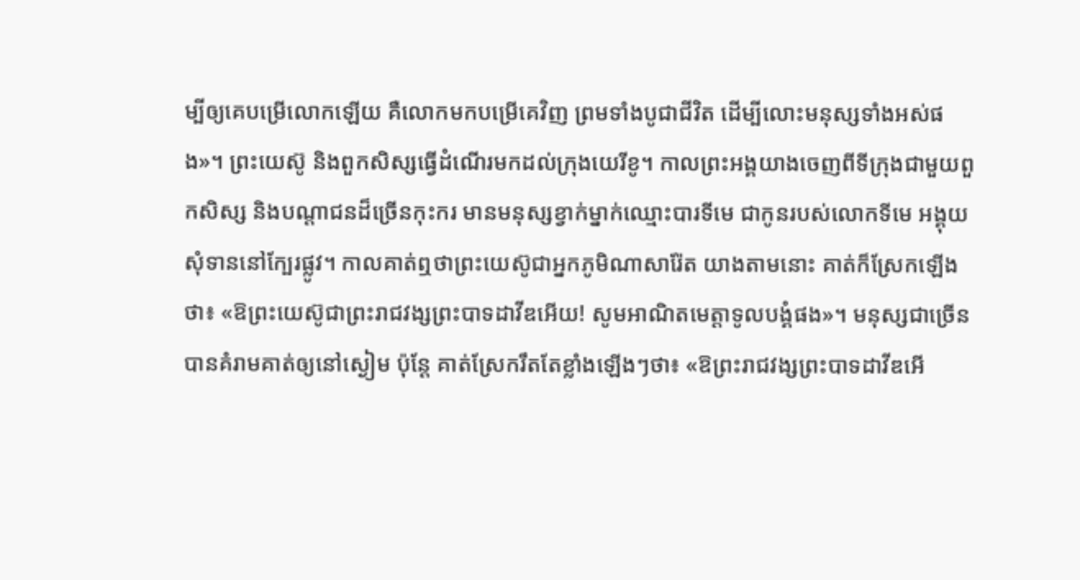ម្បីឲ្យគេបម្រើលោកឡើយ គឺលោកមកបម្រើគេវិញ ព្រមទាំងបូជាជីវិត ដើម្បីលោះមនុស្សទាំងអស់ផង»។ ព្រះយេស៊ូ និងពួកសិស្សធ្វើដំណើរមកដល់ក្រុងយេរីខូ។ កាលព្រះអង្គយាងចេញពីទីក្រុងជាមួយពួកសិស្ស និងបណ្ដាជនដ៏ច្រើនកុះករ មានមនុស្សខ្វាក់ម្នាក់ឈ្មោះបារទីមេ ជាកូនរបស់លោកទីមេ អង្គុយសុំទាននៅក្បែរផ្លូវ។ កាលគាត់ឮថាព្រះយេស៊ូជាអ្នកភូមិណាសារ៉ែត យាងតាមនោះ គាត់ក៏ស្រែកឡើងថា៖ «ឱព្រះយេស៊ូជាព្រះរាជវង្សព្រះបាទដាវីឌអើយ! សូមអាណិតមេត្តាទូលបង្គំផង»។ មនុស្សជាច្រើនបានគំរាមគាត់ឲ្យនៅស្ងៀម ប៉ុន្តែ គាត់ស្រែករឹតតែខ្លាំងឡើងៗថា៖ «ឱព្រះរាជវង្សព្រះបាទដាវីឌអើ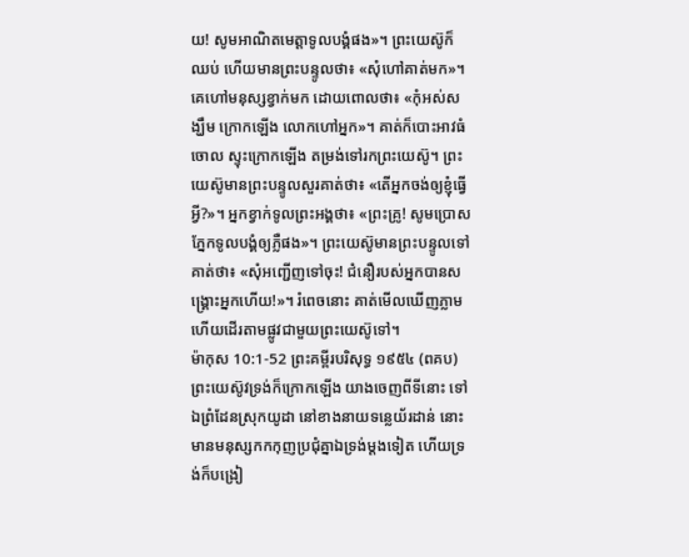យ! សូមអាណិតមេត្តាទូលបង្គំផង»។ ព្រះយេស៊ូក៏ឈប់ ហើយមានព្រះបន្ទូលថា៖ «សុំហៅគាត់មក»។ គេហៅមនុស្សខ្វាក់មក ដោយពោលថា៖ «កុំអស់សង្ឃឹម ក្រោកឡើង លោកហៅអ្នក»។ គាត់ក៏បោះអាវធំចោល ស្ទុះក្រោកឡើង តម្រង់ទៅរកព្រះយេស៊ូ។ ព្រះយេស៊ូមានព្រះបន្ទូលសួរគាត់ថា៖ «តើអ្នកចង់ឲ្យខ្ញុំធ្វើអ្វី?»។ អ្នកខ្វាក់ទូលព្រះអង្គថា៖ «ព្រះគ្រូ! សូមប្រោសភ្នែកទូលបង្គំឲ្យភ្លឺផង»។ ព្រះយេស៊ូមានព្រះបន្ទូលទៅគាត់ថា៖ «សុំអញ្ជើញទៅចុះ! ជំនឿរបស់អ្នកបានសង្គ្រោះអ្នកហើយ!»។ រំពេចនោះ គាត់មើលឃើញភ្លាម ហើយដើរតាមផ្លូវជាមួយព្រះយេស៊ូទៅ។
ម៉ាកុស 10:1-52 ព្រះគម្ពីរបរិសុទ្ធ ១៩៥៤ (ពគប)
ព្រះយេស៊ូវទ្រង់ក៏ក្រោកឡើង យាងចេញពីទីនោះ ទៅឯព្រំដែនស្រុកយូដា នៅខាងនាយទន្លេយ័រដាន់ នោះមានមនុស្សកកកុញប្រជុំគ្នាឯទ្រង់ម្តងទៀត ហើយទ្រង់ក៏បង្រៀ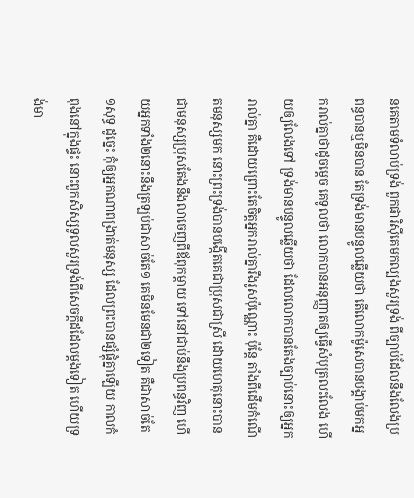នគេតាមទំលាប់ទ្រង់ ពួកផារិស៊ីគេមកល្បងសួរទ្រង់ ពីច្បាប់ដែលនឹងលែងប្រពន្ធបានឬមិនបាន តែទ្រង់មានបន្ទូលឆ្លើយថា តើលោកម៉ូសេបានបង្គាប់មកអ្នករាល់គ្នាថាដូចម្តេច គេទូលថា លោកបានអនុញ្ញាតឲ្យធ្វើសំបុត្រលះលែង ហើយឲ្យលែងទៅ ទ្រង់មានបន្ទូលឆ្លើយថា ដែលលោកបានតែងច្បាប់នោះឲ្យអ្នករាល់គ្នា គឺដោយព្រោះតែចិត្តអ្នករាល់គ្នារឹងរូសប៉ុណ្ណោះ ប៉ុន្តែ តាំងពីដើមកំណើតមនុស្សមក នោះព្រះទ្រង់បានបង្កើតគេជាប្រុសជាស្រី ដោយហេតុនោះបានជាមនុស្សប្រុសតែងនឹងលាចេញពីឪពុកម្តាយ ទៅនៅជាប់នឹងប្រពន្ធវិញ ហើយអ្នកទាំង២នោះនឹងត្រឡប់ជាសាច់តែ១ គេមិនមែនជា២ទៀត គឺជាសាច់តែ១សុទ្ធ ដូច្នេះ កុំឲ្យអ្នកណាពង្រាត់មនុស្ស ដែលព្រះបានផ្សំផ្គុំគ្នាឡើយ កាលកំពុងនៅក្នុងផ្ទះ នោះពួកសិស្សទូលសួរទ្រង់ពីសេចក្ដីដដែលម្តងទៀត ហើយទ្រង់មា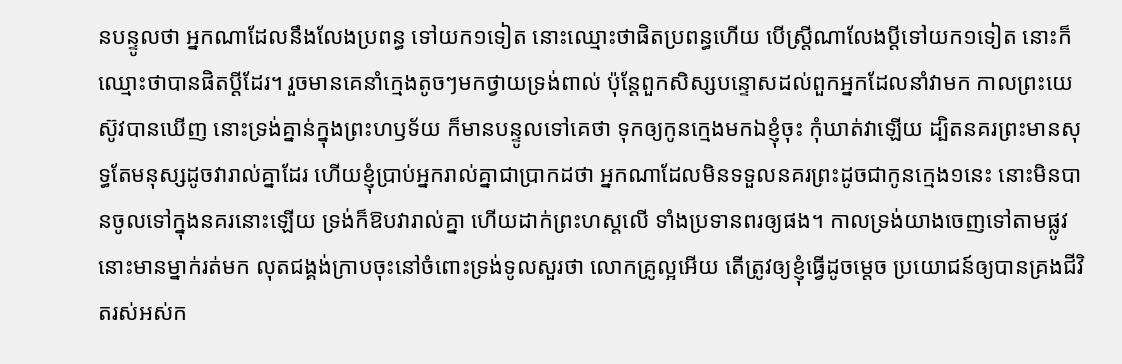នបន្ទូលថា អ្នកណាដែលនឹងលែងប្រពន្ធ ទៅយក១ទៀត នោះឈ្មោះថាផិតប្រពន្ធហើយ បើស្ត្រីណាលែងប្ដីទៅយក១ទៀត នោះក៏ឈ្មោះថាបានផិតប្ដីដែរ។ រួចមានគេនាំក្មេងតូចៗមកថ្វាយទ្រង់ពាល់ ប៉ុន្តែពួកសិស្សបន្ទោសដល់ពួកអ្នកដែលនាំវាមក កាលព្រះយេស៊ូវបានឃើញ នោះទ្រង់គ្នាន់ក្នុងព្រះហឫទ័យ ក៏មានបន្ទូលទៅគេថា ទុកឲ្យកូនក្មេងមកឯខ្ញុំចុះ កុំឃាត់វាឡើយ ដ្បិតនគរព្រះមានសុទ្ធតែមនុស្សដូចវារាល់គ្នាដែរ ហើយខ្ញុំប្រាប់អ្នករាល់គ្នាជាប្រាកដថា អ្នកណាដែលមិនទទួលនគរព្រះដូចជាកូនក្មេង១នេះ នោះមិនបានចូលទៅក្នុងនគរនោះឡើយ ទ្រង់ក៏ឱបវារាល់គ្នា ហើយដាក់ព្រះហស្តលើ ទាំងប្រទានពរឲ្យផង។ កាលទ្រង់យាងចេញទៅតាមផ្លូវ នោះមានម្នាក់រត់មក លុតជង្គង់ក្រាបចុះនៅចំពោះទ្រង់ទូលសួរថា លោកគ្រូល្អអើយ តើត្រូវឲ្យខ្ញុំធ្វើដូចម្តេច ប្រយោជន៍ឲ្យបានគ្រងជីវិតរស់អស់ក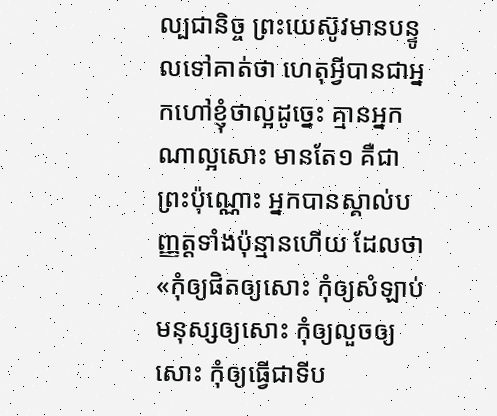ល្បជានិច្ច ព្រះយេស៊ូវមានបន្ទូលទៅគាត់ថា ហេតុអ្វីបានជាអ្នកហៅខ្ញុំថាល្អដូច្នេះ គ្មានអ្នកណាល្អសោះ មានតែ១ គឺជាព្រះប៉ុណ្ណោះ អ្នកបានស្គាល់បញ្ញត្តទាំងប៉ុន្មានហើយ ដែលថា «កុំឲ្យផិតឲ្យសោះ កុំឲ្យសំឡាប់មនុស្សឲ្យសោះ កុំឲ្យលួចឲ្យសោះ កុំឲ្យធ្វើជាទីប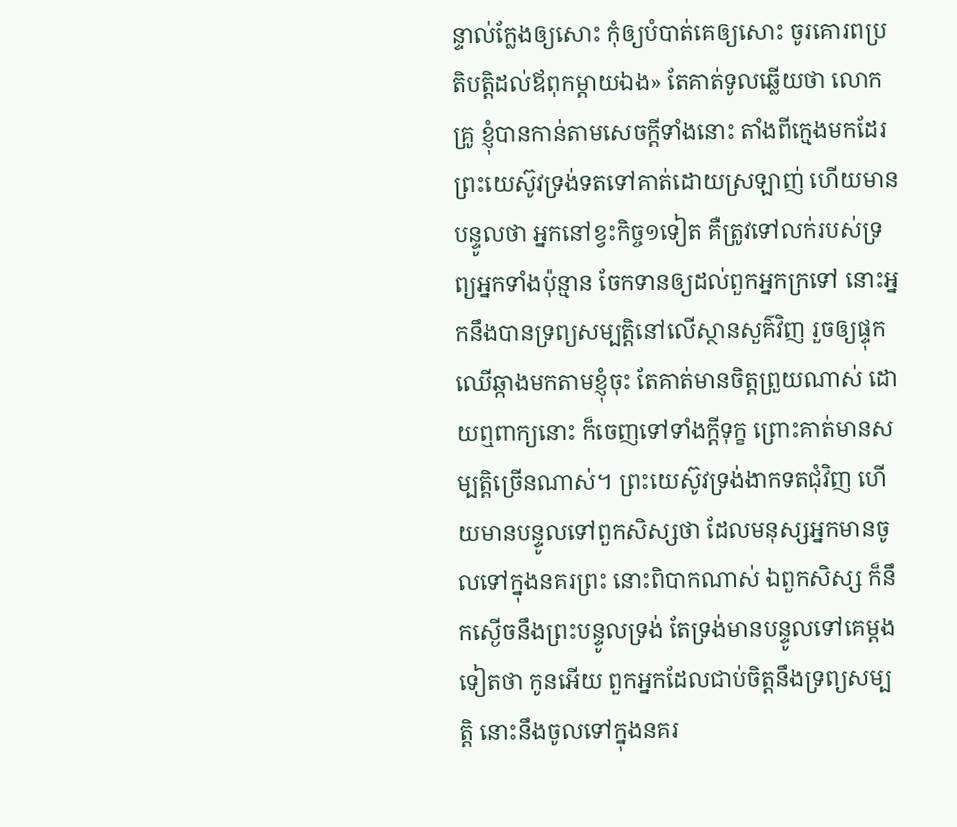ន្ទាល់ក្លែងឲ្យសោះ កុំឲ្យបំបាត់គេឲ្យសោះ ចូរគោរពប្រតិបត្តិដល់ឪពុកម្តាយឯង» តែគាត់ទូលឆ្លើយថា លោកគ្រូ ខ្ញុំបានកាន់តាមសេចក្ដីទាំងនោះ តាំងពីក្មេងមកដែរ ព្រះយេស៊ូវទ្រង់ទតទៅគាត់ដោយស្រឡាញ់ ហើយមានបន្ទូលថា អ្នកនៅខ្វះកិច្ច១ទៀត គឺត្រូវទៅលក់របស់ទ្រព្យអ្នកទាំងប៉ុន្មាន ចែកទានឲ្យដល់ពួកអ្នកក្រទៅ នោះអ្នកនឹងបានទ្រព្យសម្បត្តិនៅលើស្ថានសួគ៌វិញ រួចឲ្យផ្ទុកឈើឆ្កាងមកតាមខ្ញុំចុះ តែគាត់មានចិត្តព្រួយណាស់ ដោយឮពាក្យនោះ ក៏ចេញទៅទាំងក្តីទុក្ខ ព្រោះគាត់មានសម្បត្តិច្រើនណាស់។ ព្រះយេស៊ូវទ្រង់ងាកទតជុំវិញ ហើយមានបន្ទូលទៅពួកសិស្សថា ដែលមនុស្សអ្នកមានចូលទៅក្នុងនគរព្រះ នោះពិបាកណាស់ ឯពួកសិស្ស ក៏នឹកស្ងើចនឹងព្រះបន្ទូលទ្រង់ តែទ្រង់មានបន្ទូលទៅគេម្តងទៀតថា កូនអើយ ពួកអ្នកដែលជាប់ចិត្តនឹងទ្រព្យសម្បត្តិ នោះនឹងចូលទៅក្នុងនគរ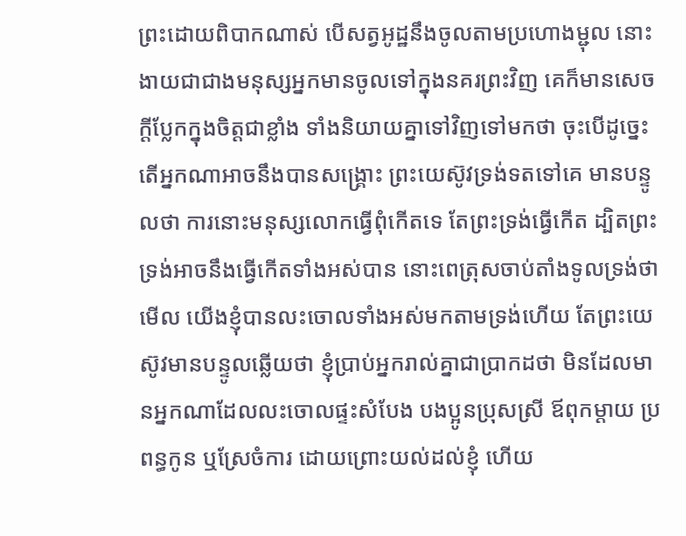ព្រះដោយពិបាកណាស់ បើសត្វអូដ្ឋនឹងចូលតាមប្រហោងម្ជុល នោះងាយជាជាងមនុស្សអ្នកមានចូលទៅក្នុងនគរព្រះវិញ គេក៏មានសេចក្ដីប្លែកក្នុងចិត្តជាខ្លាំង ទាំងនិយាយគ្នាទៅវិញទៅមកថា ចុះបើដូច្នេះ តើអ្នកណាអាចនឹងបានសង្គ្រោះ ព្រះយេស៊ូវទ្រង់ទតទៅគេ មានបន្ទូលថា ការនោះមនុស្សលោកធ្វើពុំកើតទេ តែព្រះទ្រង់ធ្វើកើត ដ្បិតព្រះទ្រង់អាចនឹងធ្វើកើតទាំងអស់បាន នោះពេត្រុសចាប់តាំងទូលទ្រង់ថា មើល យើងខ្ញុំបានលះចោលទាំងអស់មកតាមទ្រង់ហើយ តែព្រះយេស៊ូវមានបន្ទូលឆ្លើយថា ខ្ញុំប្រាប់អ្នករាល់គ្នាជាប្រាកដថា មិនដែលមានអ្នកណាដែលលះចោលផ្ទះសំបែង បងប្អូនប្រុសស្រី ឪពុកម្តាយ ប្រពន្ធកូន ឬស្រែចំការ ដោយព្រោះយល់ដល់ខ្ញុំ ហើយ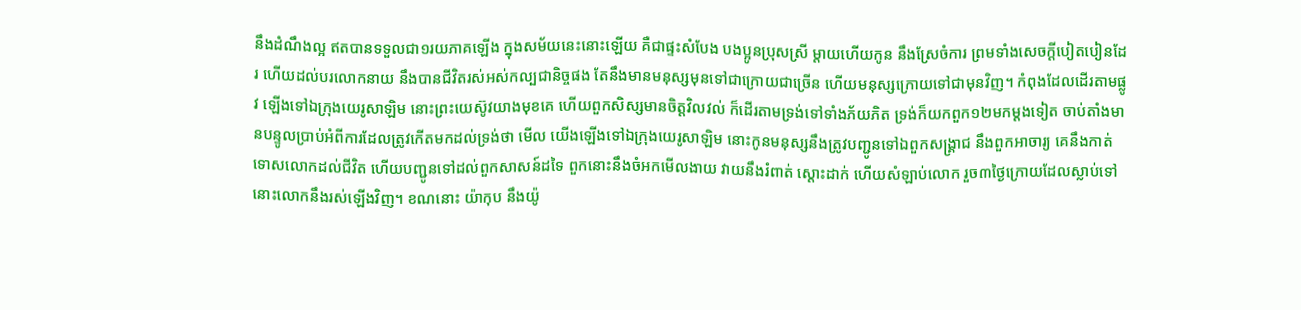នឹងដំណឹងល្អ ឥតបានទទួលជា១រយភាគឡើង ក្នុងសម័យនេះនោះឡើយ គឺជាផ្ទះសំបែង បងប្អូនប្រុសស្រី ម្តាយហើយកូន នឹងស្រែចំការ ព្រមទាំងសេចក្ដីបៀតបៀនដែរ ហើយដល់បរលោកនាយ នឹងបានជីវិតរស់អស់កល្បជានិច្ចផង តែនឹងមានមនុស្សមុនទៅជាក្រោយជាច្រើន ហើយមនុស្សក្រោយទៅជាមុនវិញ។ កំពុងដែលដើរតាមផ្លូវ ឡើងទៅឯក្រុងយេរូសាឡិម នោះព្រះយេស៊ូវយាងមុខគេ ហើយពួកសិស្សមានចិត្តវិលវល់ ក៏ដើរតាមទ្រង់ទៅទាំងភ័យភិត ទ្រង់ក៏យកពួក១២មកម្តងទៀត ចាប់តាំងមានបន្ទូលប្រាប់អំពីការដែលត្រូវកើតមកដល់ទ្រង់ថា មើល យើងឡើងទៅឯក្រុងយេរូសាឡិម នោះកូនមនុស្សនឹងត្រូវបញ្ជូនទៅឯពួកសង្គ្រាជ នឹងពួកអាចារ្យ គេនឹងកាត់ទោសលោកដល់ជីវិត ហើយបញ្ជូនទៅដល់ពួកសាសន៍ដទៃ ពួកនោះនឹងចំអកមើលងាយ វាយនឹងរំពាត់ ស្តោះដាក់ ហើយសំឡាប់លោក រួច៣ថ្ងៃក្រោយដែលស្លាប់ទៅ នោះលោកនឹងរស់ឡើងវិញ។ ខណនោះ យ៉ាកុប នឹងយ៉ូ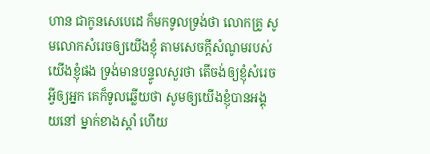ហាន ជាកូនសេបេដេ ក៏មកទូលទ្រង់ថា លោកគ្រូ សូមលោកសំរេចឲ្យយើងខ្ញុំ តាមសេចក្ដីសំណូមរបស់យើងខ្ញុំផង ទ្រង់មានបន្ទូលសួរថា តើចង់ឲ្យខ្ញុំសំរេចអ្វីឲ្យអ្នក គេក៏ទូលឆ្លើយថា សូមឲ្យយើងខ្ញុំបានអង្គុយនៅ ម្នាក់ខាងស្តាំ ហើយ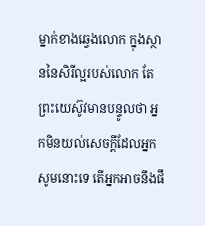ម្នាក់ខាងឆ្វេងលោក ក្នុងស្ថាននៃសិរីល្អរបស់លោក តែព្រះយេស៊ូវមានបន្ទូលថា អ្នកមិនយល់សេចក្ដីដែលអ្នកសូមនោះទេ តើអ្នកអាចនឹងផឹ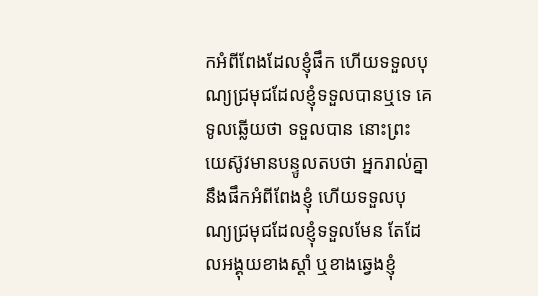កអំពីពែងដែលខ្ញុំផឹក ហើយទទួលបុណ្យជ្រមុជដែលខ្ញុំទទួលបានឬទេ គេទូលឆ្លើយថា ទទួលបាន នោះព្រះយេស៊ូវមានបន្ទូលតបថា អ្នករាល់គ្នានឹងផឹកអំពីពែងខ្ញុំ ហើយទទួលបុណ្យជ្រមុជដែលខ្ញុំទទួលមែន តែដែលអង្គុយខាងស្តាំ ឬខាងឆ្វេងខ្ញុំ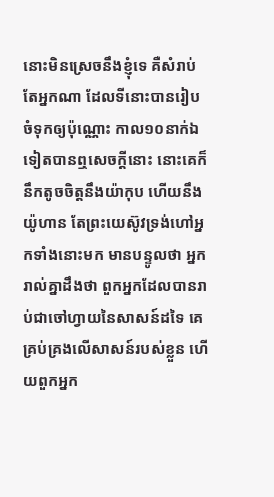នោះមិនស្រេចនឹងខ្ញុំទេ គឺសំរាប់តែអ្នកណា ដែលទីនោះបានរៀបចំទុកឲ្យប៉ុណ្ណោះ កាល១០នាក់ឯទៀតបានឮសេចក្ដីនោះ នោះគេក៏នឹកតូចចិត្តនឹងយ៉ាកុប ហើយនឹងយ៉ូហាន តែព្រះយេស៊ូវទ្រង់ហៅអ្នកទាំងនោះមក មានបន្ទូលថា អ្នករាល់គ្នាដឹងថា ពួកអ្នកដែលបានរាប់ជាចៅហ្វាយនៃសាសន៍ដទៃ គេគ្រប់គ្រងលើសាសន៍របស់ខ្លួន ហើយពួកអ្នក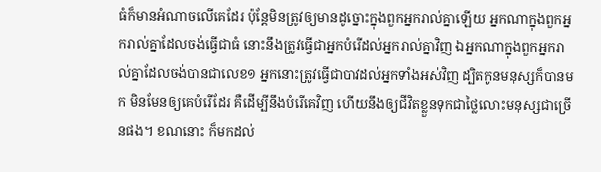ធំក៏មានអំណាចលើគេដែរ ប៉ុន្តែមិនត្រូវឲ្យមានដូច្នោះក្នុងពួកអ្នករាល់គ្នាឡើយ អ្នកណាក្នុងពួកអ្នករាល់គ្នាដែលចង់ធ្វើជាធំ នោះនឹងត្រូវធ្វើជាអ្នកបំរើដល់អ្នករាល់គ្នាវិញ ឯអ្នកណាក្នុងពួកអ្នករាល់គ្នាដែលចង់បានជាលេខ១ អ្នកនោះត្រូវធ្វើជាបាវដល់អ្នកទាំងអស់វិញ ដ្បិតកូនមនុស្សក៏បានមក មិនមែនឲ្យគេបំរើដែរ គឺដើម្បីនឹងបំរើគេវិញ ហើយនឹងឲ្យជីវិតខ្លួនទុកជាថ្លៃលោះមនុស្សជាច្រើនផង។ ខណនោះ ក៏មកដល់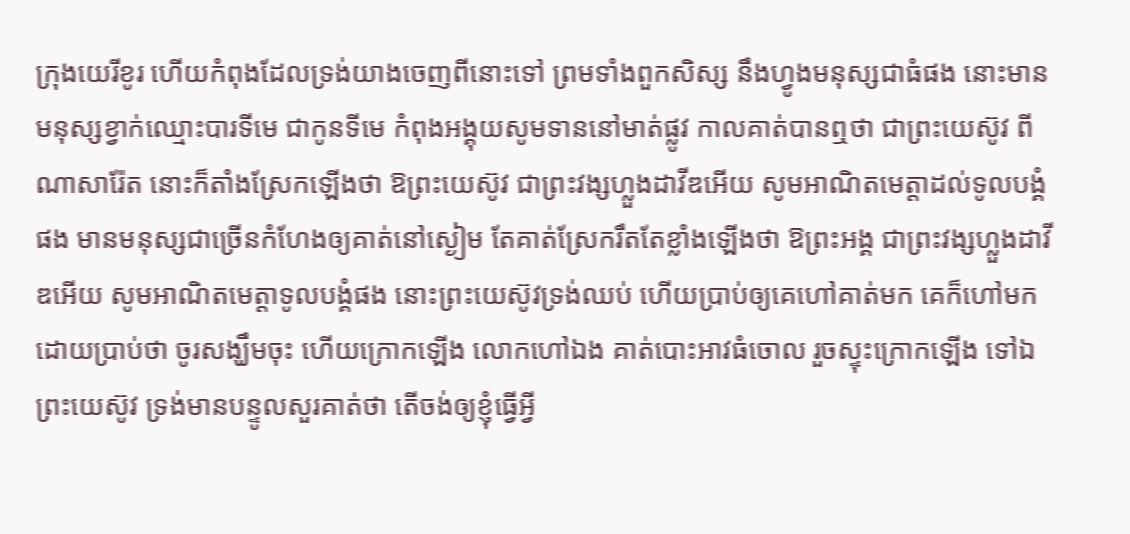ក្រុងយេរីខូរ ហើយកំពុងដែលទ្រង់យាងចេញពីនោះទៅ ព្រមទាំងពួកសិស្ស នឹងហ្វូងមនុស្សជាធំផង នោះមានមនុស្សខ្វាក់ឈ្មោះបារទីមេ ជាកូនទីមេ កំពុងអង្គុយសូមទាននៅមាត់ផ្លូវ កាលគាត់បានឮថា ជាព្រះយេស៊ូវ ពីណាសារ៉ែត នោះក៏តាំងស្រែកឡើងថា ឱព្រះយេស៊ូវ ជាព្រះវង្សហ្លួងដាវីឌអើយ សូមអាណិតមេត្តាដល់ទូលបង្គំផង មានមនុស្សជាច្រើនកំហែងឲ្យគាត់នៅស្ងៀម តែគាត់ស្រែករឹតតែខ្លាំងឡើងថា ឱព្រះអង្គ ជាព្រះវង្សហ្លួងដាវីឌអើយ សូមអាណិតមេត្តាទូលបង្គំផង នោះព្រះយេស៊ូវទ្រង់ឈប់ ហើយប្រាប់ឲ្យគេហៅគាត់មក គេក៏ហៅមក ដោយប្រាប់ថា ចូរសង្ឃឹមចុះ ហើយក្រោកឡើង លោកហៅឯង គាត់បោះអាវធំចោល រួចស្ទុះក្រោកឡើង ទៅឯព្រះយេស៊ូវ ទ្រង់មានបន្ទូលសួរគាត់ថា តើចង់ឲ្យខ្ញុំធ្វើអ្វី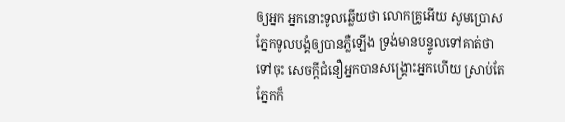ឲ្យអ្នក អ្នកនោះទូលឆ្លើយថា លោកគ្រូអើយ សូមប្រោសភ្នែកទូលបង្គំឲ្យបានភ្លឺឡើង ទ្រង់មានបន្ទូលទៅគាត់ថា ទៅចុះ សេចក្ដីជំនឿអ្នកបានសង្គ្រោះអ្នកហើយ ស្រាប់តែភ្នែកក៏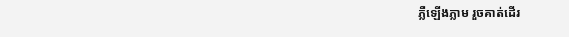ភ្លឺឡើងភ្លាម រួចគាត់ដើរ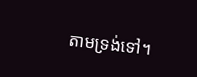តាមទ្រង់ទៅ។